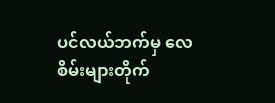ပင်လယ်ဘက်မှ လေစိမ်းများတိုက်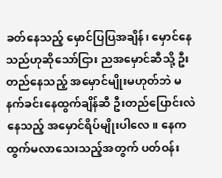ခတ်နေသည့် မှောင်ပြပြအချိန်၊ မှောင်နေသည်ဟုဆိုသော်ငြား ညအမှောင်ဆီသို့ ဦးတည်နေသည့် အမှောင်မျိုးမဟုတ်ဘဲ မနက်ခင်းနေထွက်ချိန်ဆီ ဦးတည်ပြောင်းလဲနေသည့် အမှောင်ရိပ်မျိုးပါလေ။ နေက ထွက်မလာသေးသည့်အတွက် ပတ်ဝန်း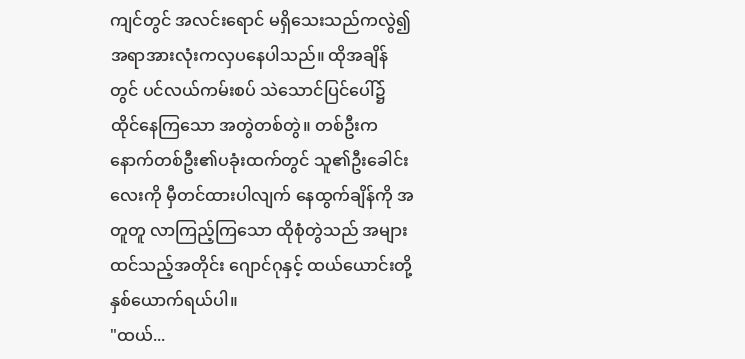ကျင်တွင် အလင်းရောင် မရှိသေးသည်ကလွဲ၍ အရာအားလုံးကလှပနေပါသည်။ ထိုအချိန်တွင် ပင်လယ်ကမ်းစပ် သဲသောင်ပြင်ပေါ်၌ ထိုင်နေကြသော အတွဲတစ်တွဲ။ တစ်ဦးက နောက်တစ်ဦး၏ပခုံးထက်တွင် သူ၏ဦးခေါင်းလေးကို မှီတင်ထားပါလျက် နေထွက်ချိန်ကို အတူတူ လာကြည့်ကြသော ထိုစုံတွဲသည် အများထင်သည့်အတိုင်း ဂျောင်ဂုနှင့် ထယ်ယောင်းတို့နှစ်ယောက်ရယ်ပါ။
"ထယ်...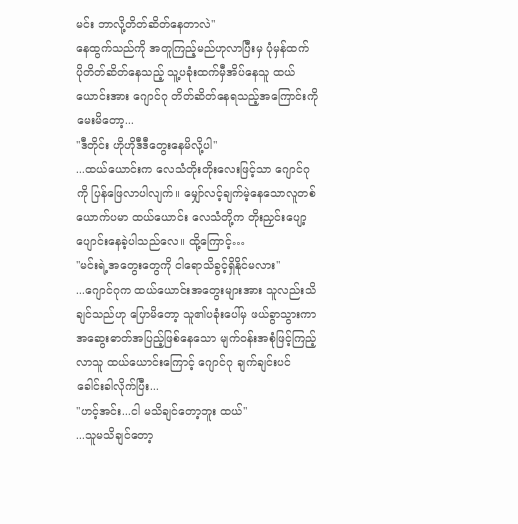မင်း ဘာလို့တိတ်ဆိတ်နေတာလဲ"
နေထွက်သည်ကို အတူကြည့်မည်ဟုလာပြီးမှ ပုံမှန်ထက် ပိုတိတ်ဆိတ်နေသည့် သူ့ပခုံးထက်မှီအိပ်နေသူ ထယ်ယောင်းအား ဂျောင်ဂု တိတ်ဆိတ်နေရသည့်အကြောင်းကိုမေးမိတော့...
"ဒီတိုင်း ဟိုဟိုဒီဒီတွေးနေမိလို့ပါ"
...ထယ်ယောင်းက လေသံတိုးတိုးလေးဖြင့်သာ ဂျောင်ဂုကို ပြန်ဖြေလာပါလျက်။ မျှော်လင့်ချက်မဲ့နေသောလူတစ်ယောက်ပမာ ထယ်ယောင်း လေသံတို့က တိုးညှင်းပျော့ပျောင်းနေခဲ့ပါသည်လေ။ ထို့ကြောင့်…
"မင်းရဲ့အတွေးတွေကို ငါရောသိခွင့်ရှိနိုင်မလား"
...ဂျောင်ဂုက ထယ်ယောင်းအတွေးများအား သူလည်းသိချင်သည်ဟု ပြောမိတော့ သူ၏ပခုံးပေါ်မှ ဖယ်ခွာသွားကာ အဆွေးဓာတ်အပြည့်ဖြစ်နေသော မျက်ဝန်းအစုံဖြင့်ကြည့်လာသူ ထယ်ယောင်းကြောင့် ဂျောင်ဂု ချက်ချင်းပင် ခေါင်းခါလိုက်ပြီး...
"ဟင့်အင်း...ငါ မသိချင်တော့ဘူး ထယ်"
...သူမသိချင်တော့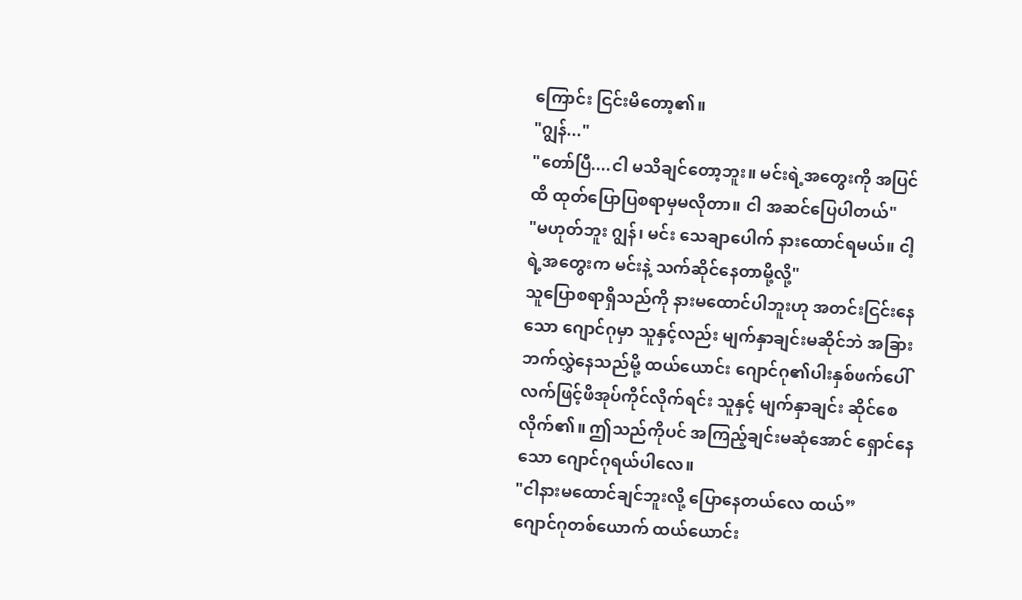ကြောင်း ငြင်းမိတော့၏။
"ဂျွန်..."
"တော်ပြီ....ငါ မသိချင်တော့ဘူး။ မင်းရဲ့အတွေးကို အပြင်ထိ ထုတ်ပြောပြစရာမှမလိုတာ။ ငါ အဆင်ပြေပါတယ်"
"မဟုတ်ဘူး ဂျွန်၊ မင်း သေချာပေါက် နားထောင်ရမယ်။ ငါ့ရဲ့အတွေးက မင်းနဲ့ သက်ဆိုင်နေတာမို့လို့"
သူပြောစရာရှိသည်ကို နားမထောင်ပါဘူးဟု အတင်းငြင်းနေသော ဂျောင်ဂုမှာ သူနှင့်လည်း မျက်နှာချင်းမဆိုင်ဘဲ အခြားဘက်လွှဲနေသည်မို့ ထယ်ယောင်း ဂျောင်ဂု၏ပါးနှစ်ဖက်ပေါ် လက်ဖြင့်ဖိအုပ်ကိုင်လိုက်ရင်း သူနှင့် မျက်နှာချင်း ဆိုင်စေလိုက်၏။ ဤသည်ကိုပင် အကြည့်ချင်းမဆုံအောင် ရှောင်နေသော ဂျောင်ဂုရယ်ပါလေ။
"ငါနားမထောင်ချင်ဘူးလို့ ပြောနေတယ်လေ ထယ်”
ဂျောင်ဂုတစ်ယောက် ထယ်ယောင်း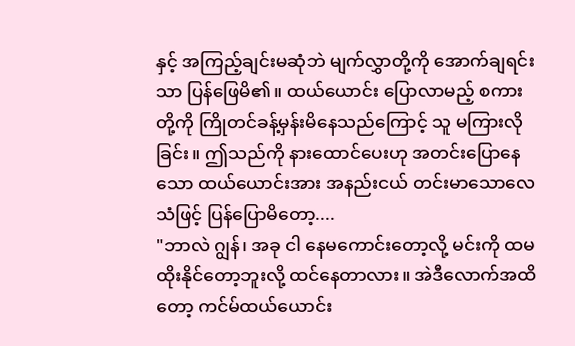နှင့် အကြည့်ချင်းမဆုံဘဲ မျက်လွှာတို့ကို အောက်ချရင်းသာ ပြန်ဖြေမိ၏။ ထယ်ယောင်း ပြောလာမည့် စကားတို့ကို ကြိုတင်ခန့်မှန်းမိနေသည်ကြောင့် သူ မကြားလိုခြင်း။ ဤသည်ကို နားထောင်ပေးဟု အတင်းပြောနေသော ထယ်ယောင်းအား အနည်းငယ် တင်းမာသောလေသံဖြင့် ပြန်ပြောမိတော့....
"ဘာလဲ ဂျွန်၊ အခု ငါ နေမကောင်းတော့လို့ မင်းကို ထမထိုးနိုင်တော့ဘူးလို့ ထင်နေတာလား။ အဲဒီလောက်အထိတော့ ကင်မ်ထယ်ယောင်း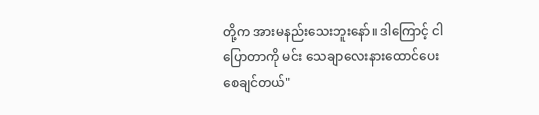တို့က အားမနည်းသေးဘူးနော်။ ဒါကြောင့် ငါပြောတာကို မင်း သေချာလေးနားထောင်ပေးစေချင်တယ်"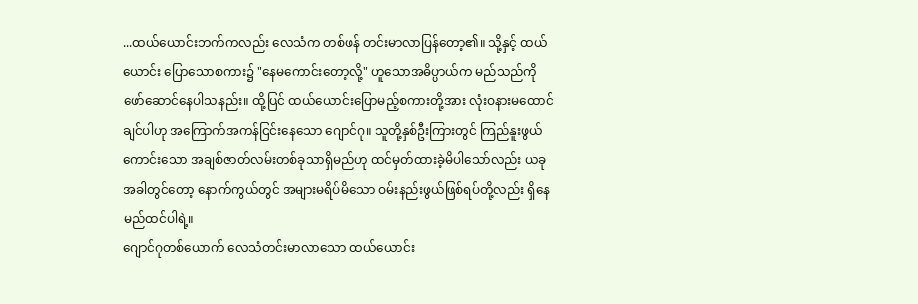...ထယ်ယောင်းဘက်ကလည်း လေသံက တစ်ဖန် တင်းမာလာပြန်တော့၏။ သို့နှင့် ထယ်ယောင်း ပြောသောစကား၌ "နေမကောင်းတော့လို့" ဟူသောအဓိပ္ပာယ်က မည်သည်ကို ဖော်ဆောင်နေပါသနည်း။ ထို့ပြင် ထယ်ယောင်းပြောမည့်စကားတို့အား လုံးဝနားမထောင်ချင်ပါဟု အကြောက်အကန်ငြင်းနေသော ဂျောင်ဂု။ သူတို့နှစ်ဦးကြားတွင် ကြည်နူးဖွယ်ကောင်းသော အချစ်ဇာတ်လမ်းတစ်ခုသာရှိမည်ဟု ထင်မှတ်ထားခဲ့မိပါသော်လည်း ယခုအခါတွင်တော့ နောက်ကွယ်တွင် အများမရိပ်မိသော ဝမ်းနည်းဖွယ်ဖြစ်ရပ်တို့လည်း ရှိနေမည်ထင်ပါရဲ့။
ဂျောင်ဂုတစ်ယောက် လေသံတင်းမာလာသော ထယ်ယောင်း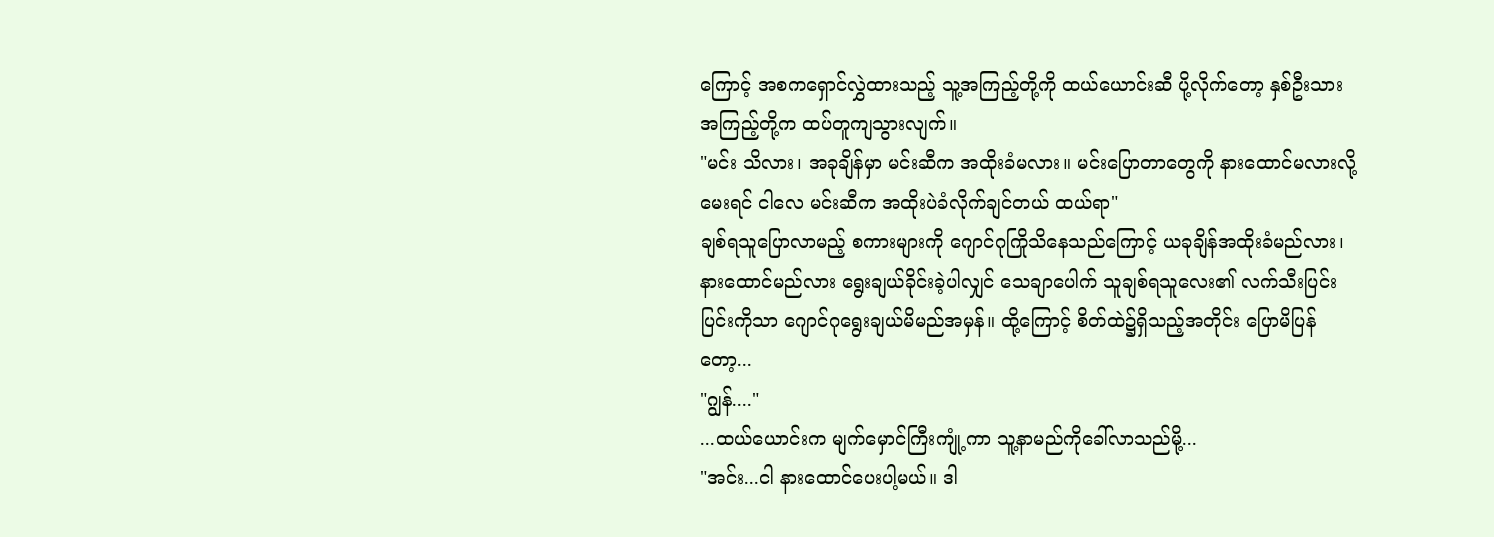ကြောင့် အစကရှောင်လွှဲထားသည့် သူ့အကြည့်တို့ကို ထယ်ယောင်းဆီ ပို့လိုက်တော့ နှစ်ဦးသားအကြည့်တို့က ထပ်တူကျသွားလျက်။
"မင်း သိလား၊ အခုချိန်မှာ မင်းဆီက အထိုးခံမလား။ မင်းပြောတာတွေကို နားထောင်မလားလို့မေးရင် ငါလေ မင်းဆီက အထိုးပဲခံလိုက်ချင်တယ် ထယ်ရာ"
ချစ်ရသူပြောလာမည့် စကားများကို ဂျောင်ဂုကြိုသိနေသည်ကြောင့် ယခုချိန်အထိုးခံမည်လား၊ နားထောင်မည်လား ရွေးချယ်ခိုင်းခဲ့ပါလျှင် သေချာပေါက် သူချစ်ရသူလေး၏ လက်သီးပြင်းပြင်းကိုသာ ဂျောင်ဂုရွေးချယ်မိမည်အမှန်။ ထို့ကြောင့် စိတ်ထဲ၌ရှိသည့်အတိုင်း ပြောမိပြန်တော့...
"ဂျွန်...."
...ထယ်ယောင်းက မျက်မှောင်ကြီးကျုံ့ကာ သူ့နာမည်ကိုခေါ်လာသည်မို့...
"အင်း...ငါ နားထောင်ပေးပါ့မယ်။ ဒါ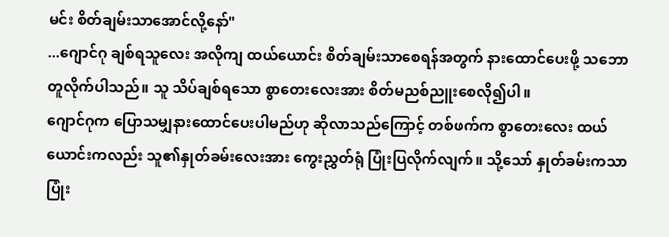မင်း စိတ်ချမ်းသာအောင်လို့နော်"
...ဂျောင်ဂု ချစ်ရသူလေး အလိုကျ ထယ်ယောင်း စိတ်ချမ်းသာစေရန်အတွက် နားထောင်ပေးဖို့ သဘောတူလိုက်ပါသည်။ သူ သိပ်ချစ်ရသော စွာတေးလေးအား စိတ်မညစ်ညူးစေလို၍ပါ။
ဂျောင်ဂုက ပြောသမျှနားထောင်ပေးပါမည်ဟု ဆိုလာသည်ကြောင့် တစ်ဖက်က စွာတေးလေး ထယ်ယောင်းကလည်း သူ၏နှုတ်ခမ်းလေးအား ကွေးညွှတ်ရုံ ပြုံးပြလိုက်လျက်။ သို့သော် နှုတ်ခမ်းကသာ ပြုံး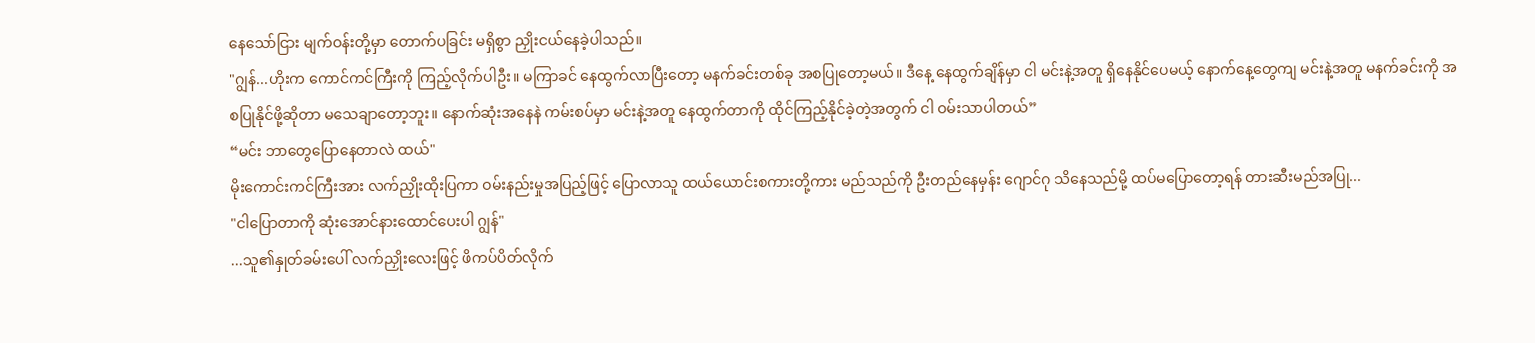နေသော်ငြား မျက်ဝန်းတို့မှာ တောက်ပခြင်း မရှိစွာ ညှိုးငယ်နေခဲ့ပါသည်။
"ဂျွန်...ဟိုးက ကောင်ကင်ကြီးကို ကြည့်လိုက်ပါဦး။ မကြာခင် နေထွက်လာပြီးတော့ မနက်ခင်းတစ်ခု အစပြုတော့မယ်။ ဒီနေ့ နေထွက်ချိန်မှာ ငါ မင်းနဲ့အတူ ရှိနေနိုင်ပေမယ့် နောက်နေ့တွေကျ မင်းနဲ့အတူ မနက်ခင်းကို အစပြုနိုင်ဖို့ဆိုတာ မသေချာတော့ဘူး။ နောက်ဆုံးအနေနဲ ကမ်းစပ်မှာ မင်းနဲ့အတူ နေထွက်တာကို ထိုင်ကြည့်နိုင်ခဲ့တဲ့အတွက် ငါ ဝမ်းသာပါတယ်”
“မင်း ဘာတွေပြောနေတာလဲ ထယ်"
မိုးကောင်းကင်ကြီးအား လက်ညှိုးထိုးပြကာ ဝမ်းနည်းမှုအပြည့်ဖြင့် ပြောလာသူ ထယ်ယောင်းစကားတို့ကား မည်သည်ကို ဦးတည်နေမှန်း ဂျောင်ဂု သိနေသည်မို့ ထပ်မပြောတော့ရန် တားဆီးမည်အပြု...
"ငါပြောတာကို ဆုံးအောင်နားထောင်ပေးပါ ဂျွန်"
...သူ၏နှုတ်ခမ်းပေါ် လက်ညှိုးလေးဖြင့် ဖိကပ်ပိတ်လိုက်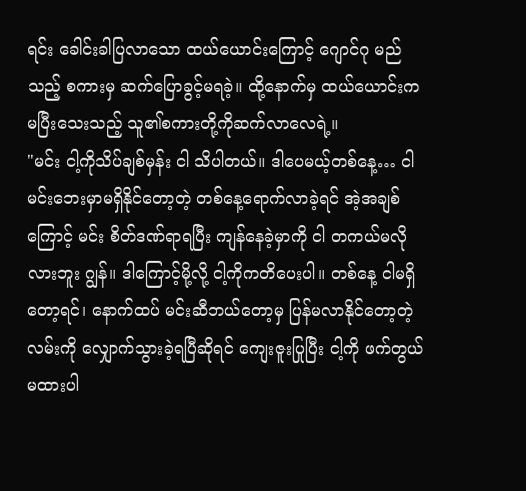ရင်း ခေါင်းခါပြလာသော ထယ်ယောင်းကြောင့် ဂျောင်ဂု မည်သည့် စကားမှ ဆက်ပြောခွင့်မရခဲ့။ ထို့နောက်မှ ထယ်ယောင်းက မပြီးသေးသည့် သူ၏စကားတို့ကိုဆက်လာလေရဲ့။
"မင်း ငါ့ကိုသိပ်ချစ်မှန်း ငါ သိပါတယ်။ ဒါပေမယ့်တစ်နေ့… ငါ မင်းဘေးမှာမရှိနိုင်တော့တဲ့ တစ်နေ့ရောက်လာခဲ့ရင် အဲ့အချစ်ကြောင့် မင်း စိတ်ဒဏ်ရာရပြီး ကျန်နေခဲ့မှာကို ငါ တကယ်မလိုလားဘူး ဂျွန်။ ဒါကြောင့်မို့လို့ ငါ့ကိုကတိပေးပါ။ တစ်နေ့ ငါမရှိတော့ရင်၊ နောက်ထပ် မင်းဆီဘယ်တော့မှ ပြန်မလာနိုင်တော့တဲ့လမ်းကို လျှောက်သွားခဲ့ရပြီဆိုရင် ကျေးဇူးပြုပြီး ငါ့ကို ဖက်တွယ်မထားပါ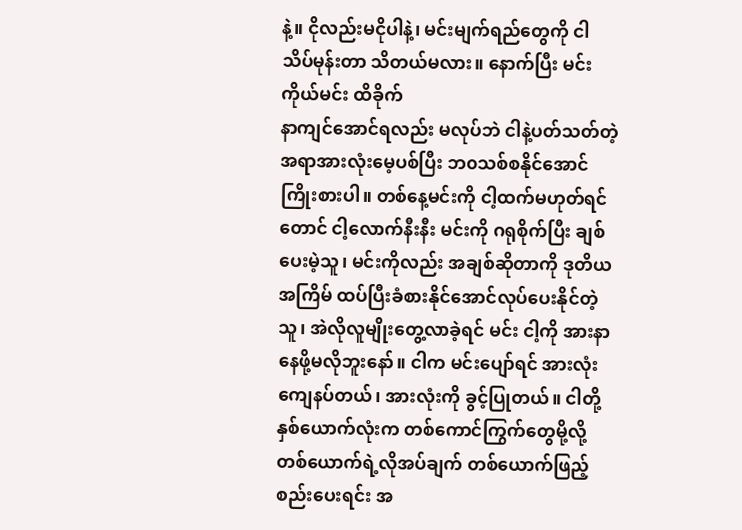နဲ့။ ငိုလည်းမငိုပါနဲ့၊ မင်းမျက်ရည်တွေကို ငါသိပ်မုန်းတာ သိတယ်မလား။ နောက်ပြီး မင်းကိုယ်မင်း ထိခိုက်
နာကျင်အောင်ရလည်း မလုပ်ဘဲ ငါနဲ့ပတ်သတ်တဲ့ အရာအားလုံးမေ့ပစ်ပြီး ဘ၀သစ်စနိုင်အောင် ကြိုးစားပါ။ တစ်နေ့မင်းကို ငါ့ထက်မဟုတ်ရင်တောင် ငါ့လောက်နီးနီး မင်းကို ဂရုစိုက်ပြီး ချစ်ပေးမဲ့သူ၊ မင်းကိုလည်း အချစ်ဆိုတာကို ဒုတိယအကြိမ် ထပ်ပြီးခံစားနိုင်အောင်လုပ်ပေးနိုင်တဲ့သူ၊ အဲလိုလူမျိုးတွေ့လာခဲ့ရင် မင်း ငါ့ကို အားနာနေဖို့မလိုဘူးနော်။ ငါက မင်းပျော်ရင် အားလုံးကျေနပ်တယ်၊ အားလုံးကို ခွင့်ပြုတယ်။ ငါတို့နှစ်ယောက်လုံးက တစ်ကောင်ကြွက်တွေမို့လို့ တစ်ယောက်ရဲ့လိုအပ်ချက် တစ်ယောက်ဖြည့်စည်းပေးရင်း အ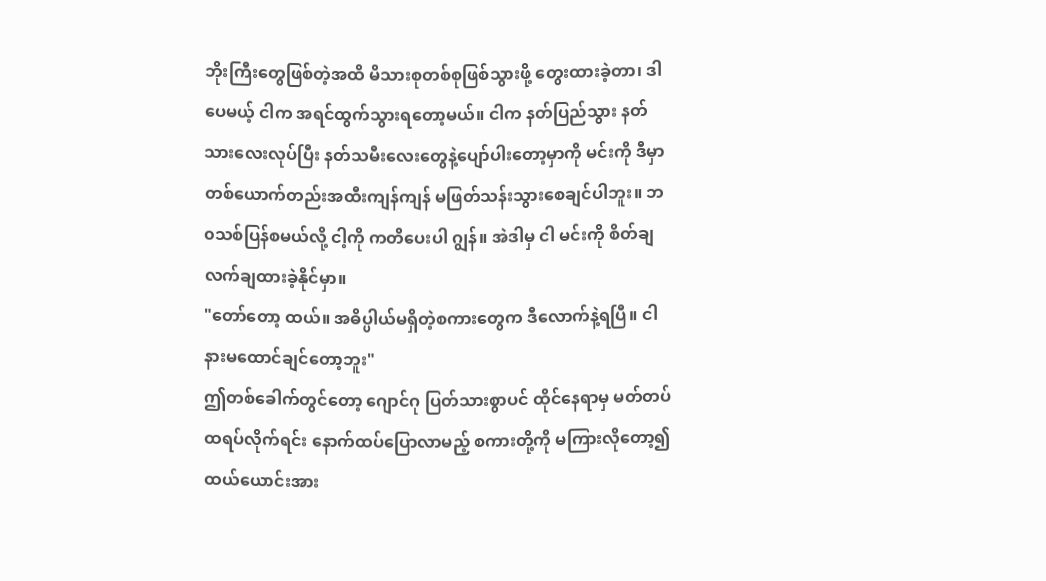ဘိုးကြီးတွေဖြစ်တဲ့အထိ မိသားစုတစ်စုဖြစ်သွားဖို့ တွေးထားခဲ့တာ၊ ဒါပေမယ့် ငါက အရင်ထွက်သွားရတော့မယ်။ ငါက နတ်ပြည်သွား နတ်သားလေးလုပ်ပြီး နတ်သမီးလေးတွေနဲ့ပျော်ပါးတော့မှာကို မင်းကို ဒီမှာ တစ်ယောက်တည်းအထီးကျန်ကျန် မဖြတ်သန်းသွားစေချင်ပါဘူး။ ဘ၀သစ်ပြန်စမယ်လို့ ငါ့ကို ကတိပေးပါ ဂျွန်။ အဲဒါမှ ငါ မင်းကို စိတ်ချလက်ချထားခဲ့နိုင်မှာ။
"တော်တော့ ထယ်။ အဓိပ္ပါယ်မရှိတဲ့စကားတွေက ဒီလောက်နဲ့ရပြီ။ ငါ နားမထောင်ချင်တော့ဘူး"
ဤတစ်ခေါက်တွင်တော့ ဂျောင်ဂု ပြတ်သားစွာပင် ထိုင်နေရာမှ မတ်တပ်ထရပ်လိုက်ရင်း နောက်ထပ်ပြောလာမည့် စကားတို့ကို မကြားလိုတော့၍ ထယ်ယောင်းအား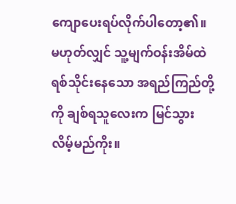ကျောပေးရပ်လိုက်ပါတော့၏။ မဟုတ်လျှင် သူ့မျက်ဝန်းအိမ်ထဲ ရစ်သိုင်းနေသော အရည်ကြည်တို့ကို ချစ်ရသူလေးက မြင်သွားလိမ့်မည်ကိုး။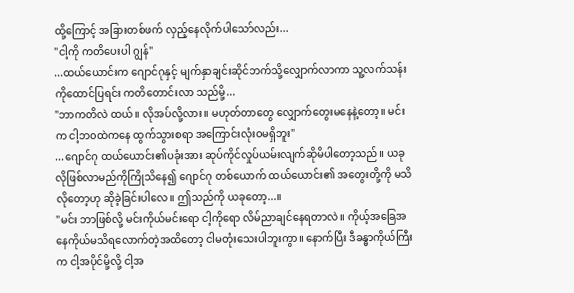ထို့ကြောင့် အခြားတစ်ဖက် လှည့်နေလိုက်ပါသော်လည်း...
"ငါ့ကို ကတိပေးပါ ဂျွန်"
...ထယ်ယောင်းက ဂျောင်ဂုနှင့် မျက်နှာချင်းဆိုင်ဘက်သို့လျှောက်လာကာ သူ့လက်သန်းကိုထောင်ပြရင်း ကတိတောင်းလာ သည်မို့...
"ဘာကတိလဲ ထယ်။ လိုအပ်လို့လား။ မဟုတ်တာတွေ လျှောက်တွေးမနေနဲ့တော့။ မင်းက ငါ့ဘ၀ထဲကနေ ထွက်သွားစရာ အကြောင်းလုံးဝမရှိဘူး"
...ဂျောင်ဂု ထယ်ယောင်း၏ပခုံးအား ဆုပ်ကိုင်လှုပ်ယမ်းလျက်ဆိုမိပါတော့သည်။ ယခုလိုဖြစ်လာမည်ကိုကြိုသိနေ၍ ဂျောင်ဂု တစ်ယောက် ထယ်ယောင်း၏ အတွေးတို့ကို မသိလိုတော့ဟု ဆိုခဲ့ခြင်းပါလေ။ ဤသည်ကို ယခုတော့...။
"မင်း ဘာဖြစ်လို့ မင်းကိုယ်မင်းရော ငါ့ကိုရော လိမ်ညာချင်နေရတာလဲ။ ကိုယ့်အခြေအနေကိုယ်မသိရလောက်တဲ့အထိတော့ ငါမတုံးသေးပါဘူးကွာ။ နောက်ပြီး ဒီခန္ဓာကိုယ်ကြီးက ငါ့အပိုင်မို့လို့ ငါ့အ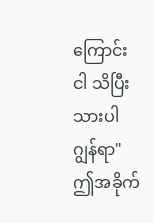ကြောင်းငါ သိပြီးသားပါ ဂျွန်ရာ"
ဤအခိုက်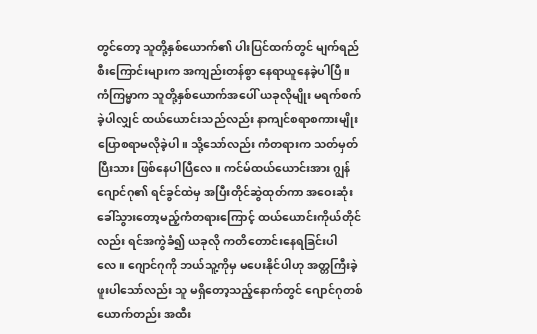တွင်တော့ သူတို့နှစ်ယောက်၏ ပါးပြင်ထက်တွင် မျက်ရည်စီးကြောင်းများက အကျည်းတန်စွာ နေရာယူနေခဲ့ပါပြီ။ ကံကြမ္မာက သူတို့နှစ်ယောက်အပေါ် ယခုလိုမျိုး မရက်စက်ခဲ့ပါလျှင် ထယ်ယောင်းသည်လည်း နာကျင်စရာစကားမျိုး ပြောစရာမလိုခဲ့ပါ။ သို့သော်လည်း ကံတရားက သတ်မှတ်ပြီးသား ဖြစ်နေပါပြီလေ။ ကင်မ်ထယ်ယောင်းအား ဂျွန်ဂျောင်ဂု၏ ရင်ခွင်ထဲမှ အပြီးတိုင်ဆွဲထုတ်ကာ အဝေးဆုံးခေါ်သွားတော့မည့်ကံတရားကြောင့် ထယ်ယောင်းကိုယ်တိုင်လည်း ရင်အကွဲခံ၍ ယခုလို ကတိတောင်းနေရခြင်းပါလေ။ ဂျောင်ဂုကို ဘယ်သူ့ကိုမှ မပေးနိုင်ပါဟု အတ္တကြီးခဲ့ဖူးပါသော်လည်း သူ မရှိတော့သည့်နောက်တွင် ဂျောင်ဂုတစ်ယောက်တည်း အထီး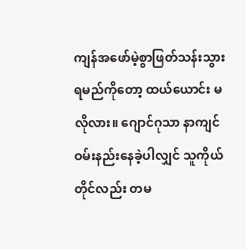ကျန်အဖော်မဲ့စွာဖြတ်သန်းသွားရမည်ကိုတော့ ထယ်ယောင်း မလိုလား။ ဂျောင်ဂုသာ နာကျင်ဝမ်းနည်းနေခဲ့ပါလျှင် သူကိုယ်တိုင်လည်း တမ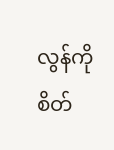လွန်ကို စိတ်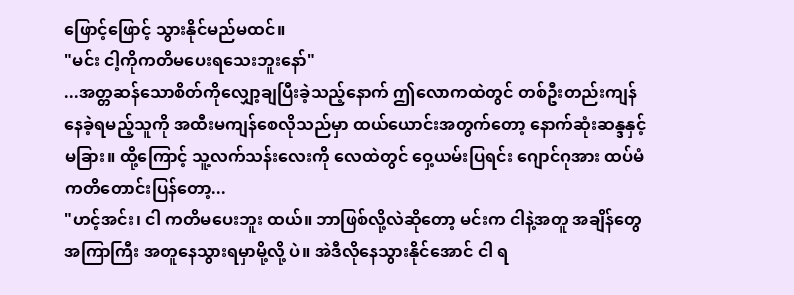ဖြောင့်ဖြောင့် သွားနိုင်မည်မထင်။
"မင်း ငါ့ကိုကတိမပေးရသေးဘူးနော်"
...အတ္တဆန်သောစိတ်ကိုလျှော့ချပြီးခဲ့သည့်နောက် ဤလောကထဲတွင် တစ်ဦးတည်းကျန်နေခဲ့ရမည့်သူကို အထီးမကျန်စေလိုသည်မှာ ထယ်ယောင်းအတွက်တော့ နောက်ဆုံးဆန္ဒနှင့်မခြား။ ထို့ကြောင့် သူ့လက်သန်းလေးကို လေထဲတွင် ဝှေ့ယမ်းပြရင်း ဂျောင်ဂုအား ထပ်မံကတိတောင်းပြန်တော့...
"ဟင့်အင်း၊ ငါ ကတိမပေးဘူး ထယ်။ ဘာဖြစ်လို့လဲဆိုတော့ မင်းက ငါနဲ့အတူ အချိန်တွေအကြာကြီး အတူနေသွားရမှာမို့လို့ ပဲ။ အဲဒီလိုနေသွားနိုင်အောင် ငါ ရ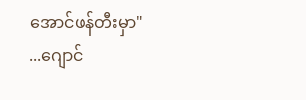အောင်ဖန်တီးမှာ"
...ဂျောင်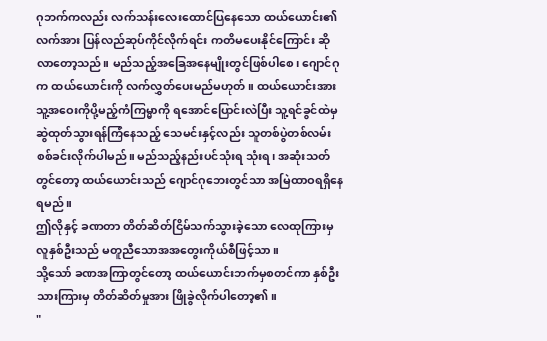ဂုဘက်ကလည်း လက်သန်းလေးထောင်ပြနေသော ထယ်ယောင်း၏လက်အား ပြန်လည်ဆုပ်ကိုင်လိုက်ရင်း ကတိမပေးနိုင်ကြောင်း ဆိုလာတော့သည်။ မည်သည့်အခြေအနေမျိုးတွင်ဖြစ်ပါစေ၊ ဂျောင်ဂုက ထယ်ယောင်းကို လက်လွှတ်ပေးမည်မဟုတ်။ ထယ်ယောင်းအား သူ့အဝေးကိုပို့မည့်ကံကြမ္မာကို ရအောင်ပြောင်းလဲပြီး သူ့ရင်ခွင်ထဲမှ ဆွဲထုတ်သွားရန်ကြံနေသည့် သေမင်းနှင့်လည်း သူတစ်ပွဲတစ်လမ်း စစ်ခင်းလိုက်ပါမည်။ မည်သည့်နည်းပင်သုံးရ သုံးရ၊ အဆုံးသတ်တွင်တော့ ထယ်ယောင်းသည် ဂျောင်ဂုဘေးတွင်သာ အမြဲထာဝရရှိနေရမည်။
ဤလိုနှင့် ခဏတာ တိတ်ဆိတ်ငြိမ်သက်သွားခဲ့သော လေထုကြားမှ လူနှစ်ဦးသည် မတူညီသောအအတွေးကိုယ်စီဖြင့်သာ။
သို့သော် ခဏအကြာတွင်တော့ ထယ်ယောင်းဘက်မှစတင်ကာ နှစ်ဦးသားကြားမှ တိတ်ဆိတ်မှုအား ဖြိုခွဲလိုက်ပါတော့၏။
"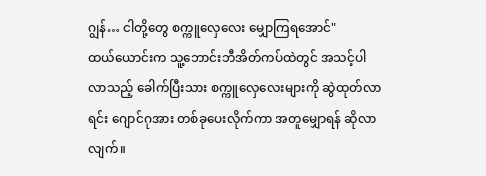ဂျွန်… ငါတို့တွေ စက္ကူလှေလေး မျှောကြရအောင်"
ထယ်ယောင်းက သူ့ဘောင်းဘီအိတ်ကပ်ထဲတွင် အသင့်ပါလာသည့် ခေါက်ပြီးသား စက္ကူလှေလေးများကို ဆွဲထုတ်လာရင်း ဂျောင်ဂုအား တစ်ခုပေးလိုက်ကာ အတူမျှောရန် ဆိုလာလျက်။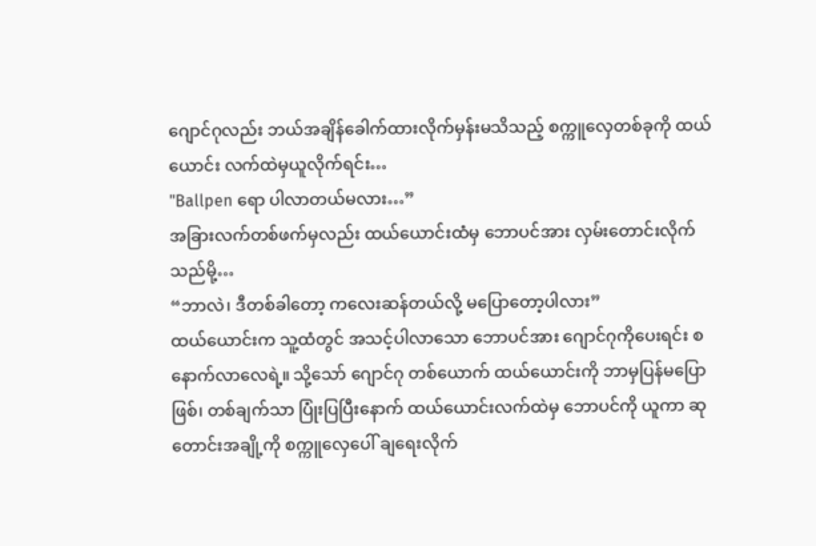ဂျောင်ဂုလည်း ဘယ်အချိန်ခေါက်ထားလိုက်မှန်းမသိသည့် စက္ကူလှေတစ်ခုကို ထယ်ယောင်း လက်ထဲမှယူလိုက်ရင်း…
"Ballpen ရော ပါလာတယ်မလား…”
အခြားလက်တစ်ဖက်မှလည်း ထယ်ယောင်းထံမှ ဘောပင်အား လှမ်းတောင်းလိုက်သည်မို့…
“ဘာလဲ၊ ဒီတစ်ခါတော့ ကလေးဆန်တယ်လို့ မပြောတော့ပါလား”
ထယ်ယောင်းက သူ့ထံတွင် အသင့်ပါလာသော ဘောပင်အား ဂျောင်ဂုကိုပေးရင်း စနောက်လာလေရဲ့။ သို့သော် ဂျောင်ဂု တစ်ယောက် ထယ်ယောင်းကို ဘာမှပြန်မပြောဖြစ်၊ တစ်ချက်သာ ပြုံးပြပြီးနောက် ထယ်ယောင်းလက်ထဲမှ ဘောပင်ကို ယူကာ ဆုတောင်းအချို့ကို စက္ကူလှေပေါ် ချရေးလိုက်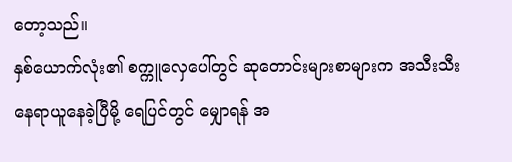တော့သည်။
နှစ်ယောက်လုံး၏ စက္ကူလှေပေါ်တွင် ဆုတောင်းများစာများက အသီးသီး နေရာယူနေခဲ့ပြီမို့ ရေပြင်တွင် မျှောရန် အ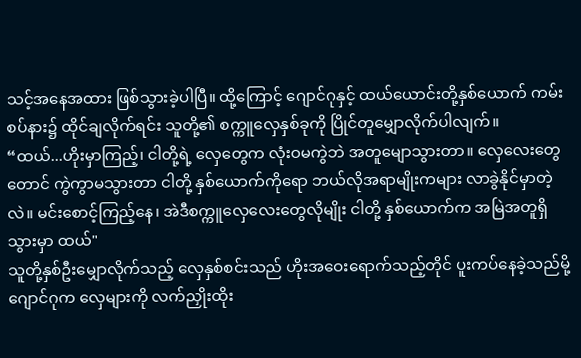သင့်အနေအထား ဖြစ်သွားခဲ့ပါပြီ။ ထို့ကြောင့် ဂျောင်ဂုနှင့် ထယ်ယောင်းတို့နှစ်ယောက် ကမ်းစပ်နား၌ ထိုင်ချလိုက်ရင်း သူတို့၏ စက္ကူလှေနှစ်ခုကို ပြိုင်တူမျှောလိုက်ပါလျက်။
“ထယ်...ဟိုးမှာကြည့်၊ ငါတို့ရဲ့ လှေတွေက လုံးဝမကွဲဘဲ အတူမျောသွားတာ။ လှေလေးတွေတောင် ကွဲကွာမသွားတာ ငါတို့ နှစ်ယောက်ကိုရော ဘယ်လိုအရာမျိုးကများ လာခွဲနိုင်မှာတဲ့လဲ။ မင်းစောင့်ကြည့်နေ၊ အဲဒီစက္ကူလှေလေးတွေလိုမျိုး ငါတို့ နှစ်ယောက်က အမြဲအတူရှိသွားမှာ ထယ်"
သူတို့နှစ်ဦးမျှောလိုက်သည့် လှေနှစ်စင်းသည် ဟိုးအဝေးရောက်သည့်တိုင် ပူးကပ်နေခဲ့သည်မို့ ဂျောင်ဂုက လှေများကို လက်ညှိုးထိုး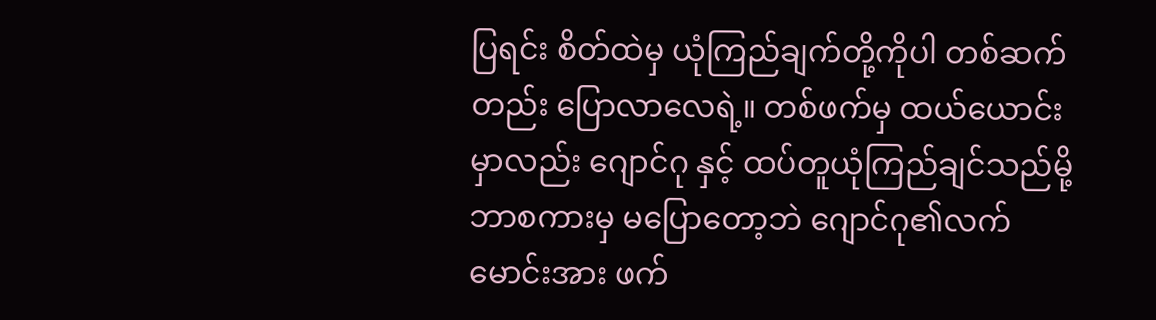ပြရင်း စိတ်ထဲမှ ယုံကြည်ချက်တို့ကိုပါ တစ်ဆက်တည်း ပြောလာလေရဲ့။ တစ်ဖက်မှ ထယ်ယောင်းမှာလည်း ဂျောင်ဂု နှင့် ထပ်တူယုံကြည်ချင်သည်မို့ ဘာစကားမှ မပြောတော့ဘဲ ဂျောင်ဂု၏လက်မောင်းအား ဖက်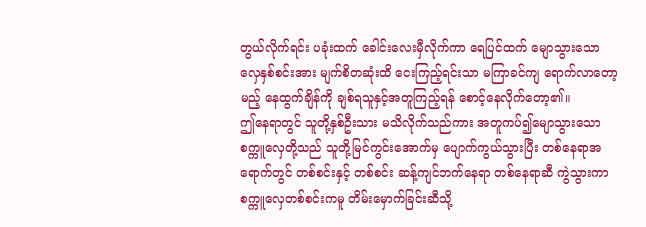တွယ်လိုက်ရင်း ပခုံးထက် ခေါင်းလေးမှီလိုက်ကာ ရေပြင်ထက် မျောသွားသော လှေနှစ်စင်းအား မျက်စိတဆုံးထိ ငေးကြည့်ရင်းသာ မကြာခင်ကျ ရောက်လာတော့မည့် နေထွက်ချိန်ကို ချစ်ရသူနှင့်အတူကြည့်ရန် စောင့်နေလိုက်တော့၏။
ဤနေရာတွင် သူတို့နှစ်ဦးသား မသိလိုက်သည်ကား အတူကပ်၍မျောသွားသော စက္ကူလှေတို့သည် သူတို့မြင်ကွင်းအောက်မှ ပျောက်ကွယ်သွားပြီး တစ်နေရာအရောက်တွင် တစ်စင်းနှင့် တစ်စင်း ဆန့်ကျင်ဘက်နေရာ တစ်နေရာဆီ ကွဲသွားကာ စက္ကူလှေတစ်စင်းကမူ တိမ်းမှောက်ခြင်းဆီသို့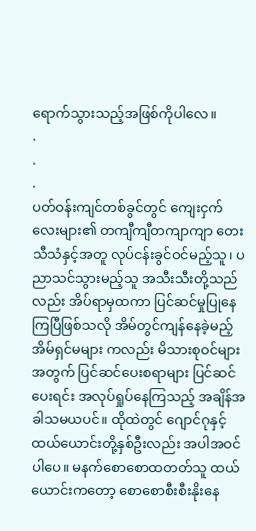ရောက်သွားသည့်အဖြစ်ကိုပါလေ။
.
.
.
ပတ်ဝန်းကျင်တစ်ခွင်တွင် ကျေးငှက်လေးများ၏ တကျီကျီတကျာကျာ တေးသီသံနှင့်အတူ လုပ်ငန်းခွင်ဝင်မည့်သူ၊ ပညာသင်သွားမည့်သူ အသီးသီးတို့သည်လည်း အိပ်ရာမှထကာ ပြင်ဆင်မှုပြုနေကြပြီဖြစ်သလို အိမ်တွင်ကျန်နေခဲ့မည့် အိမ်ရှင်မများ ကလည်း မိသားစုဝင်များအတွက် ပြင်ဆင်ပေးစရာများ ပြင်ဆင်ပေးရင်း အလုပ်ရှုပ်နေကြသည့် အချိန်အခါသမယပင်။ ထိုထဲတွင် ဂျောင်ဂုနှင့် ထယ်ယောင်းတို့နှစ်ဦးလည်း အပါအဝင်ပါပေ။ မနက်စောစောထတတ်သူ ထယ်ယောင်းကတော့ စောစောစီးစီးနိုးနေ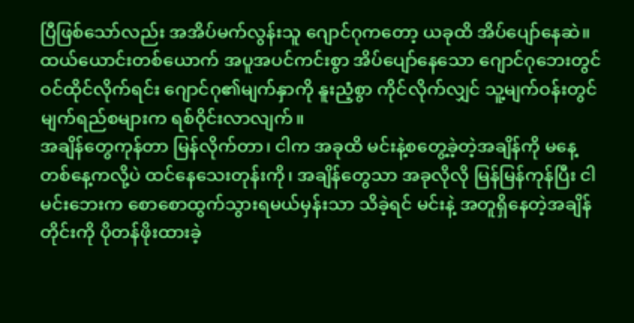ပြီဖြစ်သော်လည်း အအိပ်မက်လွန်းသူ ဂျောင်ဂုကတော့ ယခုထိ အိပ်ပျော်နေဆဲ။
ထယ်ယောင်းတစ်ယောက် အပူအပင်ကင်းစွာ အိပ်ပျော်နေသော ဂျောင်ဂုဘေးတွင် ဝင်ထိုင်လိုက်ရင်း ဂျောင်ဂု၏မျက်နှာကို နူးညံ့စွာ ကိုင်လိုက်လျှင် သူ့မျက်ဝန်းတွင် မျက်ရည်စများက ရစ်ဝိုင်းလာလျက်။
အချိန်တွေကုန်တာ မြန်လိုက်တာ၊ ငါက အခုထိ မင်းနဲ့စတွေ့ခဲ့တဲ့အချိန်ကို မနေ့တစ်နေ့ကလို့ပဲ ထင်နေသေးတုန်းကို၊ အချိန်တွေသာ အခုလိုလို မြန်မြန်ကုန်ပြီး ငါ မင်းဘေးက စောစောထွက်သွားရမယ်မှန်းသာ သိခဲ့ရင် မင်းနဲ့ အတူရှိနေတဲ့အချိန်တိုင်းကို ပိုတန်ဖိုးထားခဲ့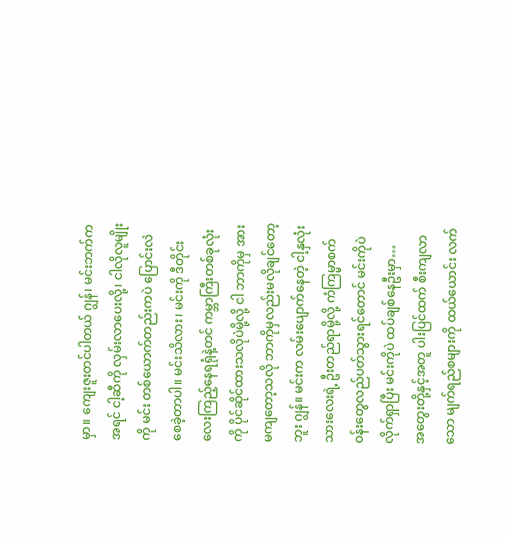မှာ။ ကျေးဇူးတင်ပါတယ် ဂျွန်၊ မင်းဘက်က အရင် ငါ့ဆီကို လှမ်းလာပေးလို့၊ ငါလိုလူမျိုးကို မင်း တစ်ယောက်တည်းကပဲ ပြောင်းလဲစေခဲ့တာပါ။ မင်းသိလား၊ မင်းကို ဒီတိုင်းလေးကြည့်နေရရုံနဲ့တင် ကမ္ဘာကြီးတစ်ခုလုံးကို ပိုင်ဆိုင်ထားသလိုပဲမို့လို့ ငါ ဘာကိုမှ အားမကျတော့သလို ဘာကိုမှလည်းမလိုချင်တော့ဘူး ဂျွန်။ မင်းက လမ်းပျောက်နေတဲ့ ငါ့နှလုံးသားလေးရဲ့ ဦးတည်ရာမို့လို့ ကံကြမ္မာစက်ဝန်းတွေလည်ပတ်သွားရင်တောင် မင်းကိုပဲ လိုက်ရှာပြီး မင်းကိုပဲ ထပ်ချစ်နေဦးမှာ…
အတွေးတို့နှင့်အတူ ပါးပြင်ထက် စီးကျလာသော မျက်ရည်စများကို ထယ်ယောင်း လက်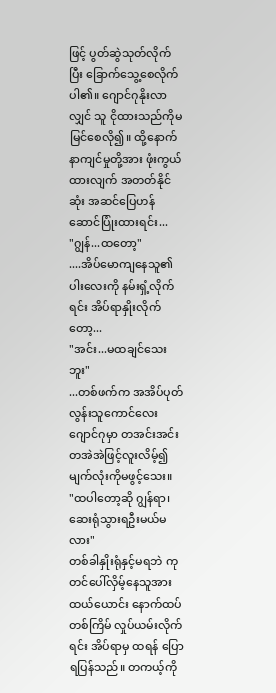ဖြင့် ပွတ်ဆွဲသုတ်လိုက်ပြီး ခြောက်သွေ့စေလိုက်ပါ၏။ ဂျောင်ဂုနိုးလာလျှင် သူ ငိုထားသည်ကိုမမြင်စေလို၍။ ထို့နောက် နာကျင်မှုတို့အား ဖုံးကွယ်ထားလျက် အတတ်နိုင်ဆုံး အဆင်ပြေဟန်ဆောင်ပြုံးထားရင်း...
"ဂျွန်...ထတော့"
....အိပ်မောကျနေသူ၏ပါးလေးကို နမ်းရှံ့လိုက်ရင်း အိပ်ရာနှိုးလိုက်တော့...
"အင်း...မထချင်သေးဘူး"
...တစ်ဖက်က အအိပ်ပုတ်လွန်းသူကောင်လေး ဂျောင်ဂုမှာ တအင်းအင်းတအဲအဲဖြင့်လူးလိမ့်၍ မျက်လုံးကိုမဖွင့်သေး။
"ထပါတော့ဆို ဂျွန်ရာ၊ ဆေးရုံသွားရဦးမယ်မလား"
တစ်ခါနှိုးရုံနှင့်မရဘဲ ကုတင်ပေါ်လှိမ့်နေသူအား ထယ်ယောင်း နောက်ထပ်တစ်ကြိမ် လှုပ်ယမ်းလိုက်ရင်း အိပ်ရာမှ ထရန် ပြောရပြန်သည်။ တကယ့်ကို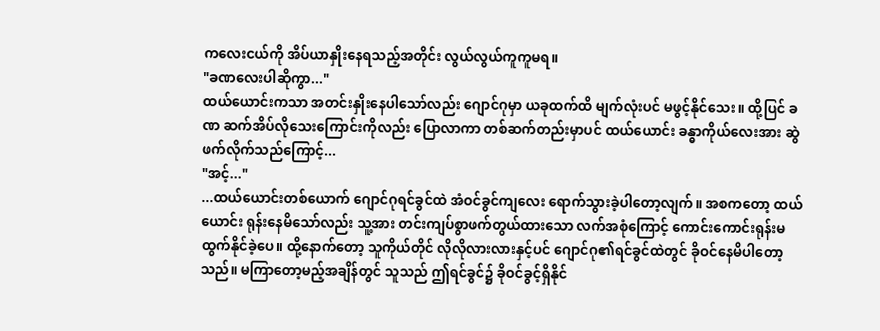ကလေးငယ်ကို အိပ်ယာနှိုးနေရသည့်အတိုင်း လွယ်လွယ်ကူကူမရ။
"ခဏလေးပါဆိုကွာ..."
ထယ်ယောင်းကသာ အတင်းနှိုးနေပါသော်လည်း ဂျောင်ဂုမှာ ယခုထက်ထိ မျက်လုံးပင် မဖွင့်နိုင်သေး။ ထို့ပြင် ခဏ ဆက်အိပ်လိုသေးကြောင်းကိုလည်း ပြောလာကာ တစ်ဆက်တည်းမှာပင် ထယ်ယောင်း ခန္ဓာကိုယ်လေးအား ဆွဲဖက်လိုက်သည်ကြောင့်...
"အင့်..."
...ထယ်ယောင်းတစ်ယောက် ဂျောင်ဂုရင်ခွင်ထဲ အံဝင်ခွင်ကျလေး ရောက်သွားခဲ့ပါတော့လျက်။ အစကတော့ ထယ်ယောင်း ရုန်းနေမိသော်လည်း သူ့အား တင်းကျပ်စွာဖက်တွယ်ထားသော လက်အစုံကြောင့် ကောင်းကောင်းရုန်းမထွက်နိုင်ခဲ့ပေ။ ထို့နောက်တော့ သူကိုယ်တိုင် လိုလိုလားလားနှင့်ပင် ဂျောင်ဂု၏ရင်ခွင်ထဲတွင် ခိုဝင်နေမိပါတော့သည်။ မကြာတော့မည့်အချိန်တွင် သူသည် ဤရင်ခွင်၌ ခိုဝင်ခွင့်ရှိနိုင်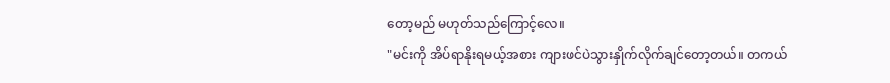တော့မည် မဟုတ်သည်ကြောင့်လေ။
"မင်းကို အိပ်ရာနိုးရမယ့်အစား ကျားဖင်ပဲသွားနှိုက်လိုက်ချင်တော့တယ်။ တကယ်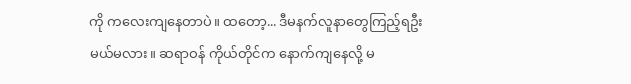ကို ကလေးကျနေတာပဲ။ ထတော့... ဒီမနက်လူနာတွေကြည့်ရဦးမယ်မလား။ ဆရာဝန် ကိုယ်တိုင်က နောက်ကျနေလို့ မ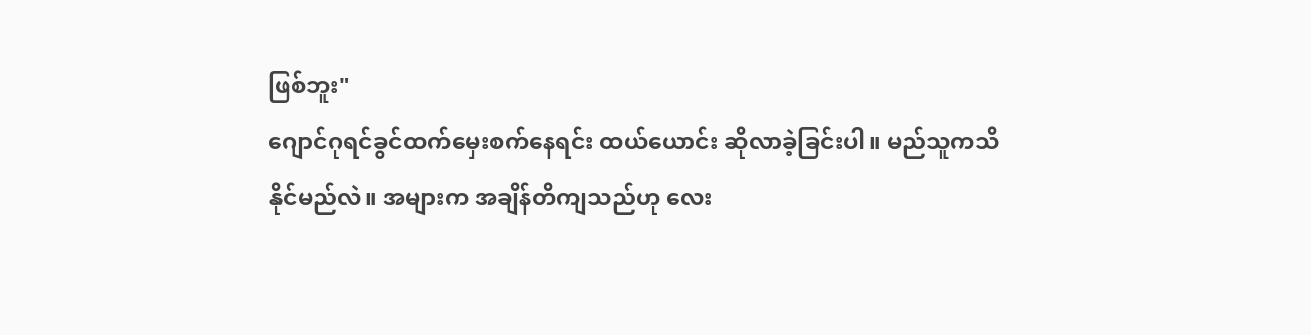ဖြစ်ဘူး"
ဂျောင်ဂုရင်ခွင်ထက်မှေးစက်နေရင်း ထယ်ယောင်း ဆိုလာခဲ့ခြင်းပါ။ မည်သူကသိနိုင်မည်လဲ။ အများက အချိန်တိကျသည်ဟု လေး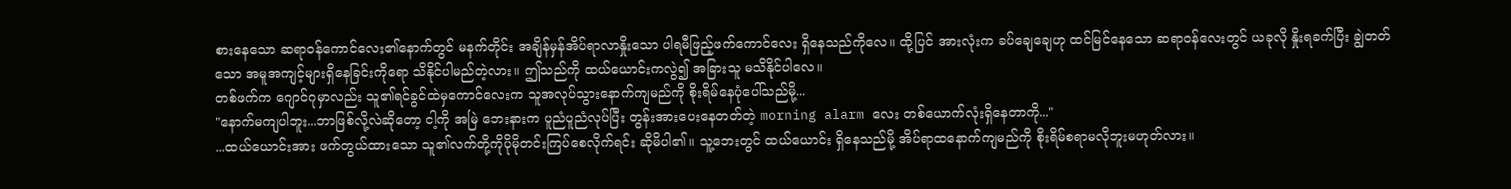စားနေသော ဆရာဝန်ကောင်လေး၏နောက်တွင် မနက်တိုင်း အချိန်မှန်အိပ်ရာလာနှိုးသော ပါရမီဖြည့်ဖက်ကောင်လေး ရှိနေသည်ကိုလေ။ ထို့ပြင် အားလုံးက ခပ်ချေချေဟု ထင်မြင်နေသော ဆရာဝန်လေးတွင် ယခုလို နှိုးရခက်ပြီး ချွဲတတ်သော အမူအကျင့်များရှိနေခြင်းကိုရော သိနိုင်ပါမည်တဲ့လား။ ဤသည်ကို ထယ်ယောင်းကလွဲ၍ အခြားသူ မသိနိုင်ပါလေ။
တစ်ဖက်က ဂျောင်ဂုမှာလည်း သူ၏ရင်ခွင်ထဲမှကောင်လေးက သူအလုပ်သွားနောက်ကျမည်ကို စိုးရိမ်နေပုံပေါ်သည်မို့...
"နောက်မကျပါဘူး...ဘာဖြစ်လို့လဲဆိုတော့ ငါ့ကို အမြဲ ဘေးနားက ပူညံပူညံလုပ်ပြီး တွန်းအားပေးနေတတ်တဲ့ morning alarm လေး တစ်ယောက်လုံးရှိနေတာကို..."
...ထယ်ယောင်းအား ဖက်တွယ်ထားသော သူ၏လက်တို့ကိုပိုမိုတင်းကြပ်စေလိုက်ရင်း ဆိုမိပါ၏။ သူ့ဘေးတွင် ထယ်ယောင်း ရှိနေသည်မို့ အိပ်ရာထနောက်ကျမည်ကို စိုးရိမ်စရာမလိုဘူးမဟုတ်လား။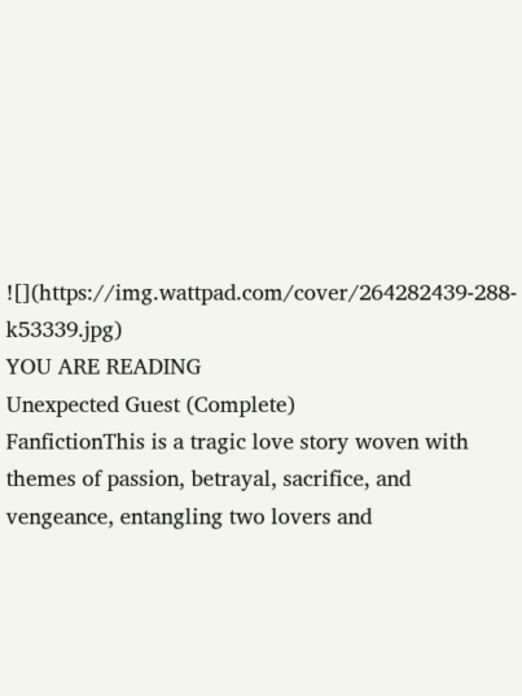![](https://img.wattpad.com/cover/264282439-288-k53339.jpg)
YOU ARE READING
Unexpected Guest (Complete)
FanfictionThis is a tragic love story woven with themes of passion, betrayal, sacrifice, and vengeance, entangling two lovers and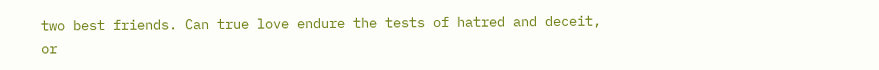two best friends. Can true love endure the tests of hatred and deceit, or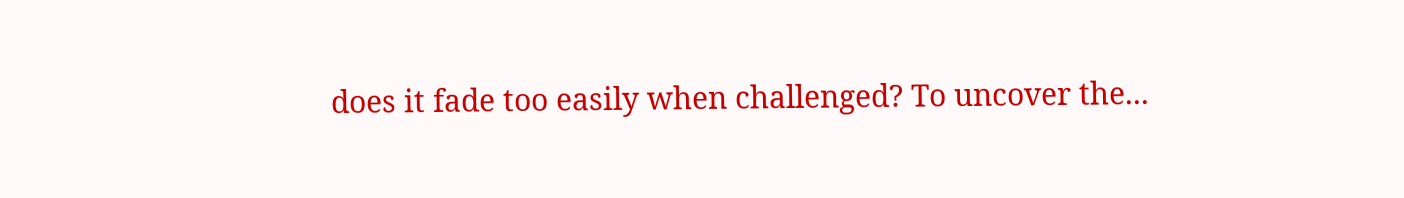does it fade too easily when challenged? To uncover the...